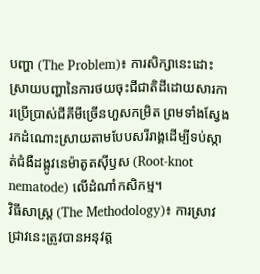បញ្ហា (The Problem)៖ ការសិក្សានេះដោះស្រាយបញ្ហានៃការថយចុះជីជាតិដីដោយសារការប្រើប្រាស់ជីគីមីច្រើនហួសកម្រិត ព្រមទាំងស្វែងរកដំណោះស្រាយតាមបែបសរីរាង្គដើម្បីទប់ស្កាត់ជំងឺដង្កូវនេម៉ាតូតស៊ីឫស (Root-knot nematode) លើដំណាំកសិកម្ម។
វិធីសាស្ត្រ (The Methodology)៖ ការស្រាវជ្រាវនេះត្រូវបានអនុវត្ត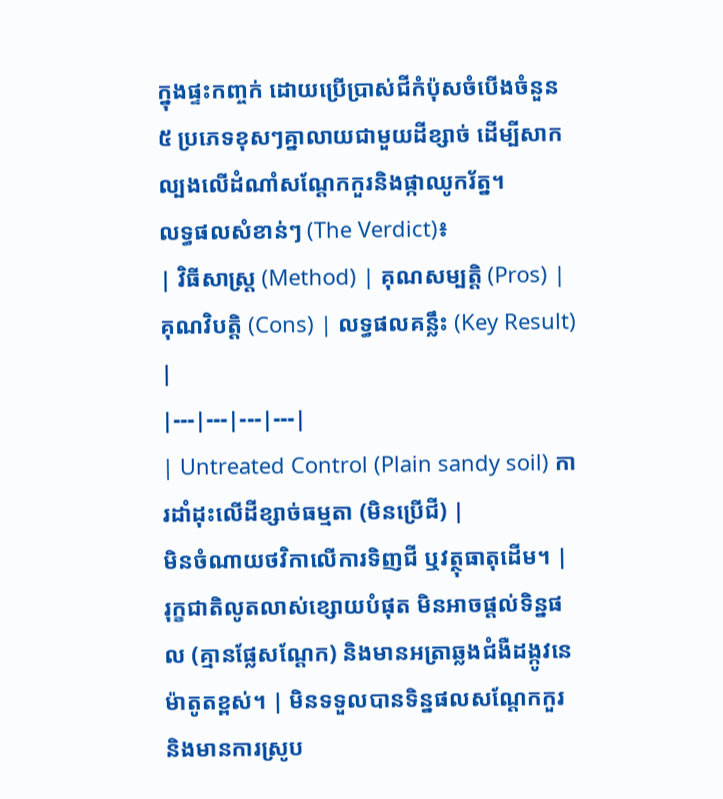ក្នុងផ្ទះកញ្ចក់ ដោយប្រើប្រាស់ជីកំប៉ុសចំបើងចំនួន ៥ ប្រភេទខុសៗគ្នាលាយជាមួយដីខ្សាច់ ដើម្បីសាកល្បងលើដំណាំសណ្តែកកួរនិងផ្កាឈូករ័ត្ន។
លទ្ធផលសំខាន់ៗ (The Verdict)៖
| វិធីសាស្ត្រ (Method) | គុណសម្បត្តិ (Pros) | គុណវិបត្តិ (Cons) | លទ្ធផលគន្លឹះ (Key Result) |
|---|---|---|---|
| Untreated Control (Plain sandy soil) ការដាំដុះលើដីខ្សាច់ធម្មតា (មិនប្រើជី) |
មិនចំណាយថវិកាលើការទិញជី ឬវត្ថុធាតុដើម។ | រុក្ខជាតិលូតលាស់ខ្សោយបំផុត មិនអាចផ្តល់ទិន្នផល (គ្មានផ្លែសណ្តែក) និងមានអត្រាឆ្លងជំងឺដង្កូវនេម៉ាតូតខ្ពស់។ | មិនទទួលបានទិន្នផលសណ្តែកកួរ និងមានការស្រូប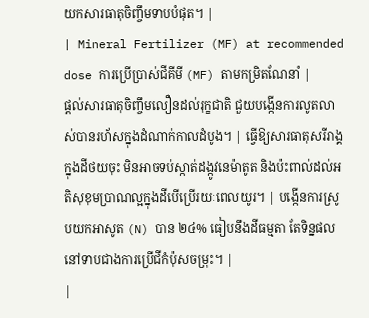យកសារធាតុចិញ្ចឹមទាបបំផុត។ |
| Mineral Fertilizer (MF) at recommended dose ការប្រើប្រាស់ជីគីមី (MF) តាមកម្រិតណែនាំ |
ផ្តល់សារធាតុចិញ្ចឹមលឿនដល់រុក្ខជាតិ ជួយបង្កើនការលូតលាស់បានរហ័សក្នុងដំណាក់កាលដំបូង។ | ធ្វើឱ្យសារធាតុសរីរាង្គក្នុងដីថយចុះ មិនអាចទប់ស្កាត់ដង្កូវនេម៉ាតូត និងប៉ះពាល់ដល់អតិសុខុមប្រាណល្អក្នុងដីបើប្រើរយៈពេលយូរ។ | បង្កើនការស្រូបយកអាសូត (N) បាន ២៤% ធៀបនឹងដីធម្មតា តែទិន្នផលនៅទាបជាងការប្រើជីកំប៉ុសចម្រុះ។ |
|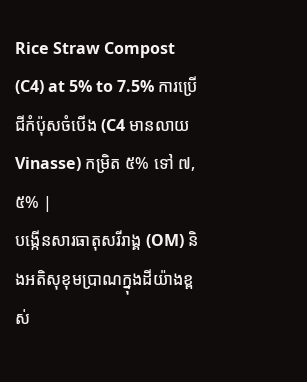Rice Straw Compost (C4) at 5% to 7.5% ការប្រើជីកំប៉ុសចំបើង (C4 មានលាយ Vinasse) កម្រិត ៥% ទៅ ៧,៥% |
បង្កើនសារធាតុសរីរាង្គ (OM) និងអតិសុខុមប្រាណក្នុងដីយ៉ាងខ្ពស់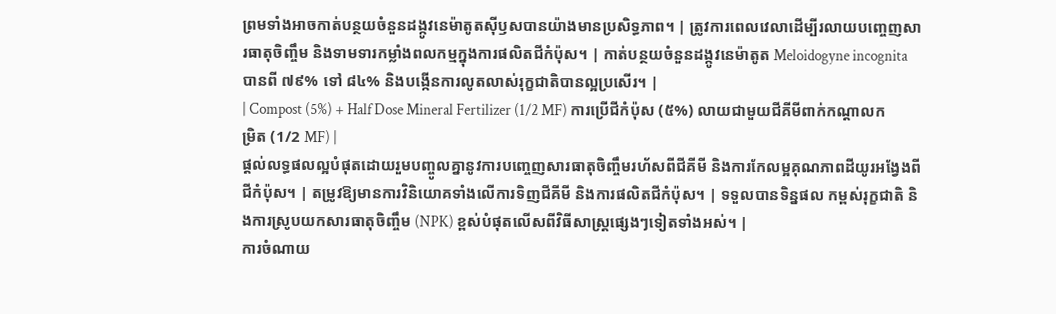ព្រមទាំងអាចកាត់បន្ថយចំនួនដង្កូវនេម៉ាតូតស៊ីឫសបានយ៉ាងមានប្រសិទ្ធភាព។ | ត្រូវការពេលវេលាដើម្បីរលាយបញ្ចេញសារធាតុចិញ្ចឹម និងទាមទារកម្លាំងពលកម្មក្នុងការផលិតជីកំប៉ុស។ | កាត់បន្ថយចំនួនដង្កូវនេម៉ាតូត Meloidogyne incognita បានពី ៧៩% ទៅ ៨៤% និងបង្កើនការលូតលាស់រុក្ខជាតិបានល្អប្រសើរ។ |
| Compost (5%) + Half Dose Mineral Fertilizer (1/2 MF) ការប្រើជីកំប៉ុស (៥%) លាយជាមួយជីគីមីពាក់កណ្តាលកម្រិត (1/2 MF) |
ផ្តល់លទ្ធផលល្អបំផុតដោយរួមបញ្ចូលគ្នានូវការបញ្ចេញសារធាតុចិញ្ចឹមរហ័សពីជីគីមី និងការកែលម្អគុណភាពដីយូរអង្វែងពីជីកំប៉ុស។ | តម្រូវឱ្យមានការវិនិយោគទាំងលើការទិញជីគីមី និងការផលិតជីកំប៉ុស។ | ទទួលបានទិន្នផល កម្ពស់រុក្ខជាតិ និងការស្រូបយកសារធាតុចិញ្ចឹម (NPK) ខ្ពស់បំផុតលើសពីវិធីសាស្ត្រផ្សេងៗទៀតទាំងអស់។ |
ការចំណាយ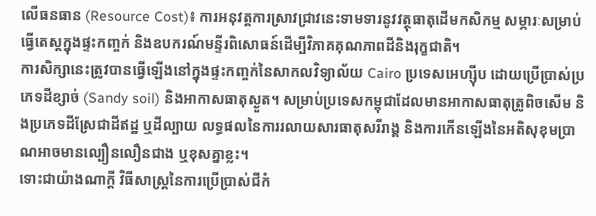លើធនធាន (Resource Cost)៖ ការអនុវត្តការស្រាវជ្រាវនេះទាមទារនូវវត្ថុធាតុដើមកសិកម្ម សម្ភារៈសម្រាប់ធ្វើតេស្តក្នុងផ្ទះកញ្ចក់ និងឧបករណ៍មន្ទីរពិសោធន៍ដើម្បីវិភាគគុណភាពដីនិងរុក្ខជាតិ។
ការសិក្សានេះត្រូវបានធ្វើឡើងនៅក្នុងផ្ទះកញ្ចក់នៃសាកលវិទ្យាល័យ Cairo ប្រទេសអេហ្ស៊ីប ដោយប្រើប្រាស់ប្រភេទដីខ្សាច់ (Sandy soil) និងអាកាសធាតុស្ងួត។ សម្រាប់ប្រទេសកម្ពុជាដែលមានអាកាសធាតុត្រូពិចសើម និងប្រភេទដីស្រែជាដីឥដ្ឋ ឬដីល្បាយ លទ្ធផលនៃការរលាយសារធាតុសរីរាង្គ និងការកើនឡើងនៃអតិសុខុមប្រាណអាចមានល្បឿនលឿនជាង ឬខុសគ្នាខ្លះ។
ទោះជាយ៉ាងណាក្តី វិធីសាស្ត្រនៃការប្រើប្រាស់ជីកំ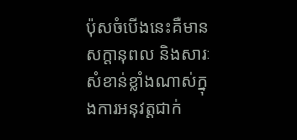ប៉ុសចំបើងនេះគឺមានសក្តានុពល និងសារៈសំខាន់ខ្លាំងណាស់ក្នុងការអនុវត្តជាក់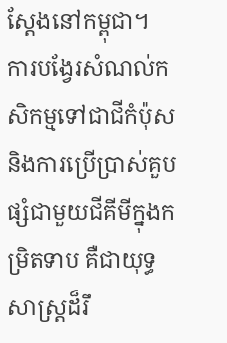ស្តែងនៅកម្ពុជា។
ការបង្វែរសំណល់កសិកម្មទៅជាជីកំប៉ុស និងការប្រើប្រាស់គួបផ្សំជាមួយជីគីមីក្នុងកម្រិតទាប គឺជាយុទ្ធសាស្ត្រដ៏រឹ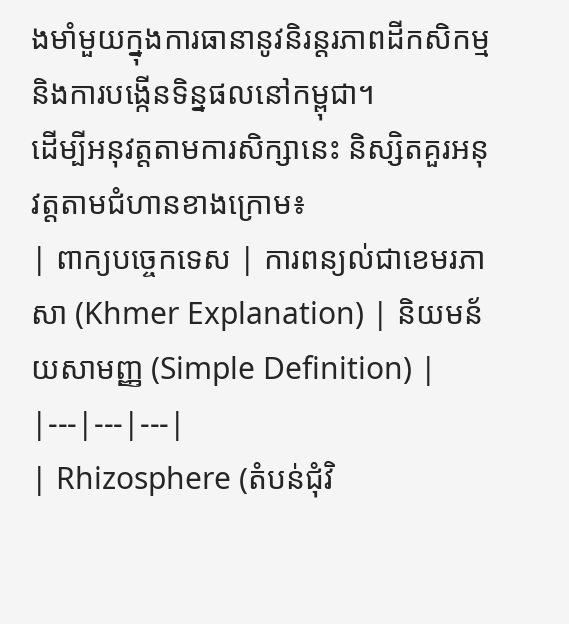ងមាំមួយក្នុងការធានានូវនិរន្តរភាពដីកសិកម្ម និងការបង្កើនទិន្នផលនៅកម្ពុជា។
ដើម្បីអនុវត្តតាមការសិក្សានេះ និស្សិតគួរអនុវត្តតាមជំហានខាងក្រោម៖
| ពាក្យបច្ចេកទេស | ការពន្យល់ជាខេមរភាសា (Khmer Explanation) | និយមន័យសាមញ្ញ (Simple Definition) |
|---|---|---|
| Rhizosphere (តំបន់ជុំវិ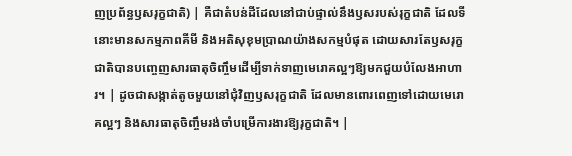ញប្រព័ន្ធឫសរុក្ខជាតិ) | គឺជាតំបន់ដីដែលនៅជាប់ផ្ទាល់នឹងឫសរបស់រុក្ខជាតិ ដែលទីនោះមានសកម្មភាពគីមី និងអតិសុខុមប្រាណយ៉ាងសកម្មបំផុត ដោយសារតែឫសរុក្ខជាតិបានបញ្ចេញសារធាតុចិញ្ចឹមដើម្បីទាក់ទាញមេរោគល្អៗឱ្យមកជួយបំលែងអាហារ។ | ដូចជាសង្កាត់តូចមួយនៅជុំវិញឫសរុក្ខជាតិ ដែលមានពោរពេញទៅដោយមេរោគល្អៗ និងសារធាតុចិញ្ចឹមរង់ចាំបម្រើការងារឱ្យរុក្ខជាតិ។ |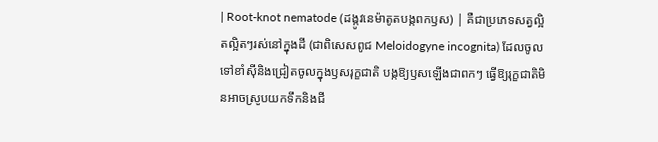| Root-knot nematode (ដង្កូវនេម៉ាតូតបង្កពកឫស) | គឺជាប្រភេទសត្វល្អិតល្អិតៗរស់នៅក្នុងដី (ជាពិសេសពូជ Meloidogyne incognita) ដែលចូលទៅខាំស៊ីនិងជ្រៀតចូលក្នុងឫសរុក្ខជាតិ បង្កឱ្យឫសឡើងជាពកៗ ធ្វើឱ្យរុក្ខជាតិមិនអាចស្រូបយកទឹកនិងជី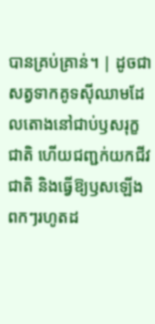បានគ្រប់គ្រាន់។ | ដូចជាសត្វទាកគូទស៊ីឈាមដែលតោងនៅជាប់ឫសរុក្ខជាតិ ហើយជញ្ជក់យកជីវជាតិ និងធ្វើឱ្យឫសឡើងពកៗរហូតដ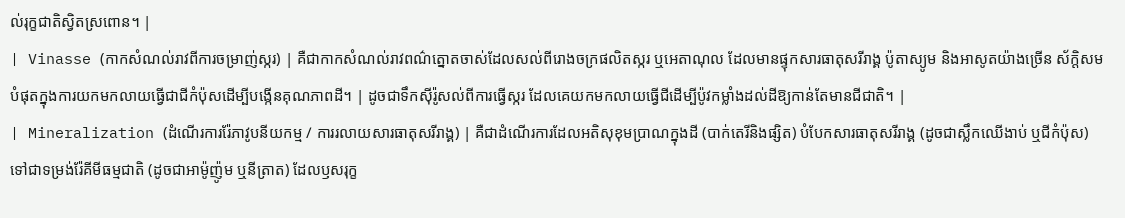ល់រុក្ខជាតិស្វិតស្រពោន។ |
| Vinasse (កាកសំណល់រាវពីការចម្រាញ់ស្ករ) | គឺជាកាកសំណល់រាវពណ៌ត្នោតចាស់ដែលសល់ពីរោងចក្រផលិតស្ករ ឬអេតាណុល ដែលមានផ្ទុកសារធាតុសរីរាង្គ ប៉ូតាស្យូម និងអាសូតយ៉ាងច្រើន ស័ក្តិសមបំផុតក្នុងការយកមកលាយធ្វើជាជីកំប៉ុសដើម្បីបង្កើនគុណភាពដី។ | ដូចជាទឹកស៊ីរ៉ូសល់ពីការធ្វើស្ករ ដែលគេយកមកលាយធ្វើជីដើម្បីប៉ូវកម្លាំងដល់ដីឱ្យកាន់តែមានជីជាតិ។ |
| Mineralization (ដំណើរការរ៉ែភាវូបនីយកម្ម / ការរលាយសារធាតុសរីរាង្គ) | គឺជាដំណើរការដែលអតិសុខុមប្រាណក្នុងដី (បាក់តេរីនិងផ្សិត) បំបែកសារធាតុសរីរាង្គ (ដូចជាស្លឹកឈើងាប់ ឬជីកំប៉ុស) ទៅជាទម្រង់រ៉ែគីមីធម្មជាតិ (ដូចជាអាម៉ូញ៉ូម ឬនីត្រាត) ដែលឫសរុក្ខ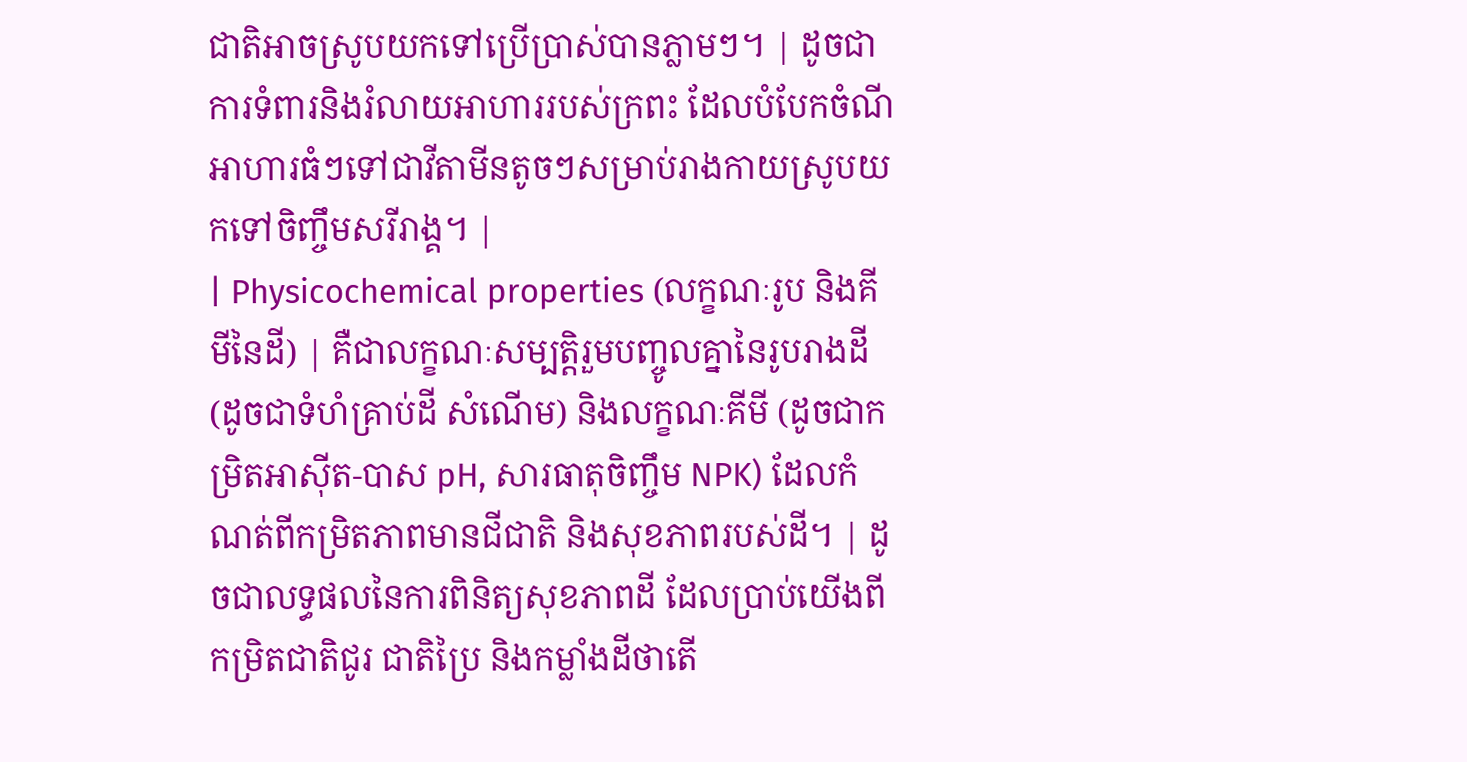ជាតិអាចស្រូបយកទៅប្រើប្រាស់បានភ្លាមៗ។ | ដូចជាការទំពារនិងរំលាយអាហាររបស់ក្រពះ ដែលបំបែកចំណីអាហារធំៗទៅជាវីតាមីនតូចៗសម្រាប់រាងកាយស្រូបយកទៅចិញ្ចឹមសរីរាង្គ។ |
| Physicochemical properties (លក្ខណៈរូប និងគីមីនៃដី) | គឺជាលក្ខណៈសម្បត្តិរួមបញ្ចូលគ្នានៃរូបរាងដី (ដូចជាទំហំគ្រាប់ដី សំណើម) និងលក្ខណៈគីមី (ដូចជាកម្រិតអាស៊ីត-បាស pH, សារធាតុចិញ្ចឹម NPK) ដែលកំណត់ពីកម្រិតភាពមានជីជាតិ និងសុខភាពរបស់ដី។ | ដូចជាលទ្ធផលនៃការពិនិត្យសុខភាពដី ដែលប្រាប់យើងពីកម្រិតជាតិជូរ ជាតិប្រៃ និងកម្លាំងដីថាតើ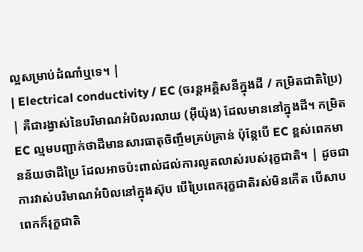ល្អសម្រាប់ដំណាំឬទេ។ |
| Electrical conductivity / EC (ចរន្តអគ្គិសនីក្នុងដី / កម្រិតជាតិប្រៃ) | គឺជារង្វាស់នៃបរិមាណអំបិលរលាយ (អុីយ៉ុង) ដែលមាននៅក្នុងដី។ កម្រិត EC ល្មមបញ្ជាក់ថាដីមានសារធាតុចិញ្ចឹមគ្រប់គ្រាន់ ប៉ុន្តែបើ EC ខ្ពស់ពេកមានន័យថាដីប្រៃ ដែលអាចប៉ះពាល់ដល់ការលូតលាស់របស់រុក្ខជាតិ។ | ដូចជាការវាស់បរិមាណអំបិលនៅក្នុងស៊ុប បើប្រៃពេករុក្ខជាតិរស់មិនកើត បើសាបពេកក៏រុក្ខជាតិ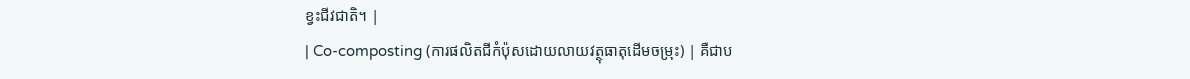ខ្វះជីវជាតិ។ |
| Co-composting (ការផលិតជីកំប៉ុសដោយលាយវត្ថុធាតុដើមចម្រុះ) | គឺជាប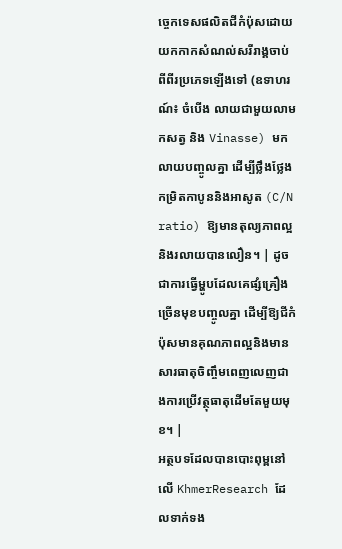ច្ចេកទេសផលិតជីកំប៉ុសដោយយកកាកសំណល់សរីរាង្គចាប់ពីពីរប្រភេទឡើងទៅ (ឧទាហរណ៍៖ ចំបើង លាយជាមួយលាមកសត្វ និង Vinasse) មកលាយបញ្ចូលគ្នា ដើម្បីថ្លឹងថ្លែងកម្រិតកាបូននិងអាសូត (C/N ratio) ឱ្យមានតុល្យភាពល្អ និងរលាយបានលឿន។ | ដូចជាការធ្វើម្ហូបដែលគេផ្សំគ្រឿងច្រើនមុខបញ្ចូលគ្នា ដើម្បីឱ្យជីកំប៉ុសមានគុណភាពល្អនិងមានសារធាតុចិញ្ចឹមពេញលេញជាងការប្រើវត្ថុធាតុដើមតែមួយមុខ។ |
អត្ថបទដែលបានបោះពុម្ពនៅលើ KhmerResearch ដែលទាក់ទង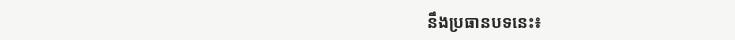នឹងប្រធានបទនេះ៖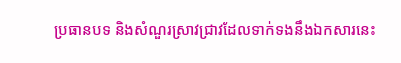ប្រធានបទ និងសំណួរស្រាវជ្រាវដែលទាក់ទងនឹងឯកសារនេះ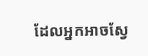ដែលអ្នកអាចស្វែ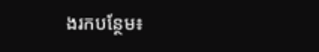ងរកបន្ថែម៖